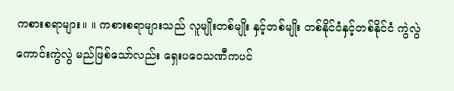ကစားစရာများ။ ။ ကစားစရာများသည် လူမျိုးတစ်မျိုး နှင့်တစ်မျိုး တစ်နိုင်ငံနှင့်တစ်နိုင်ငံ ကွဲလွဲကောင်းကွဲလွဲ မည်ဖြစ်သော်လည်း ရှေးပဝေသဏီကပင်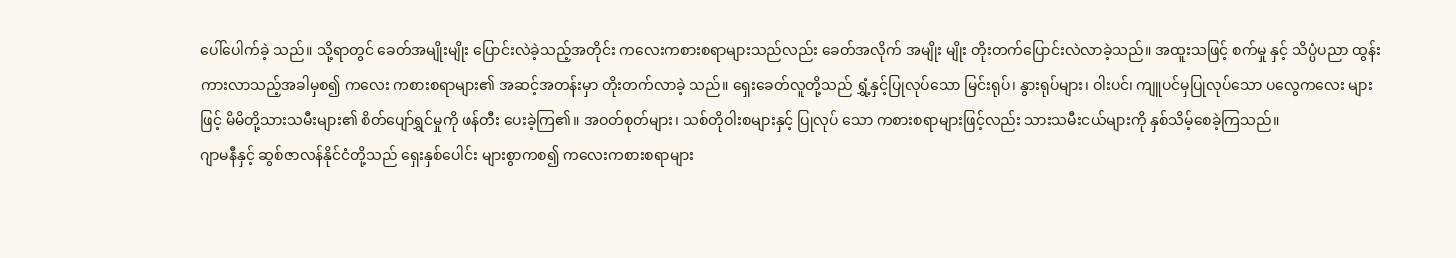ပေါ်ပေါက်ခဲ့ သည်။ သို့ရာတွင် ခေတ်အမျိုးမျိုး ပြောင်းလဲခဲ့သည့်အတိုင်း ကလေးကစားစရာများသည်လည်း ခေတ်အလိုက် အမျိုး မျိုး တိုးတက်ပြောင်းလဲလာခဲ့သည်။ အထူးသဖြင့် စက်မှု နှင့် သိပ္ပံပညာ ထွန်းကားလာသည့်အခါမှစ၍ ကလေး ကစားစရာများ၏ အဆင့်အတန်းမှာ တိုးတက်လာခဲ့ သည်။ ရှေးခေတ်လူတို့သည် ရွှံ့နှင့်ပြုလုပ်သော မြင်းရုပ်၊ နွားရုပ်များ၊ ဝါးပင်၊ ကျူပင်မှပြုလုပ်သော ပလွေကလေး များဖြင့် မိမိတို့သားသမီးများ၏ စိတ်ပျော်ရွှင်မှုကို ဖန်တီး ပေးခဲ့ကြ၏။ အဝတ်စုတ်များ၊ သစ်တိုဝါးစများနှင့် ပြုလုပ် သော ကစားစရာများဖြင့်လည်း သားသမီးငယ်များကို နှစ်သိမ့်စေခဲ့ကြသည်။
ဂျာမနီနှင့် ဆွစ်ဇာလန်နိုင်ငံတို့သည် ရှေးနှစ်ပေါင်း များစွာကစ၍ ကလေးကစားစရာများ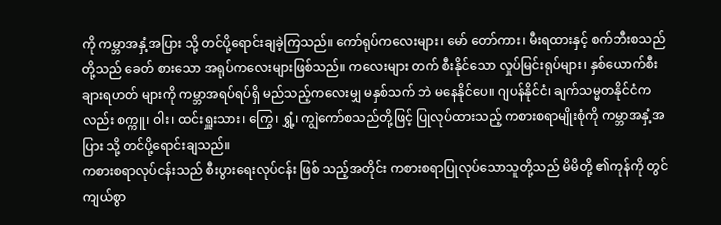ကို ကမ္ဘာအနှံ့အပြား သို့ တင်ပို့ရောင်းချခဲ့ကြသည်။ ကော်ရုပ်ကလေးများ၊ မော် တော်ကား၊ မီးရထားနှင့် စက်ဘီးစသည်တို့သည် ခေတ် စားသော အရုပ်ကလေးများဖြစ်သည်။ ကလေးများ တက် စီးနိုင်သော လှုပ်မြင်းရုပ်များ၊ နှစ်ယောက်စီး ချားရဟတ် များကို ကမ္ဘာအရပ်ရပ်ရှိ မည်သည့်ကလေးမျှ မနှစ်သက် ဘဲ မနေနိုင်ပေ။ ဂျပန်နိုင်ငံ၊ ချက်သမ္မတနိုင်ငံကလည်း စက္ကူ၊ ဝါး၊ ထင်းရှူးသား၊ ကြွေ၊ ရွှံ့၊ ကျွဲကော်စသည်တို့ဖြင့် ပြုလုပ်ထားသည့် ကစားစရာမျိုးစုံကို ကမ္ဘာအနှံ့အပြား သို့ တင်ပို့ရောင်းချသည်။
ကစားစရာလုပ်ငန်းသည် စီးပွားရေးလုပ်ငန်း ဖြစ် သည့်အတိုင်း ကစားစရာပြုလုပ်သောသူတို့သည် မိမိတို့ ၏ကုန်ကို တွင်ကျယ်စွာ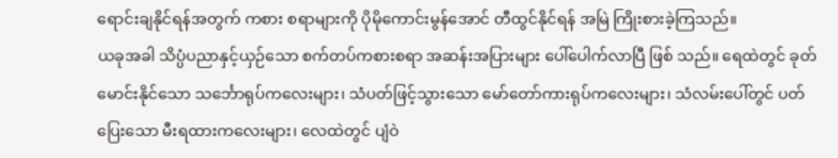ရောင်းချနိုင်ရန်အတွက် ကစား စရာများကို ပိုမိုကောင်းမွန်အောင် တီထွင်နိုင်ရန် အမြဲ ကြိုးစားခဲ့ကြသည်။
ယခုအခါ သိပ္ပံပညာနှင့်ယှဉ်သော စက်တပ်ကစားစရာ အဆန်းအပြားများ ပေါ်ပေါက်လာပြီ ဖြစ် သည်။ ရေထဲတွင် ခုတ်မောင်းနိုင်သော သင်္ဘောရုပ်ကလေးများ၊ သံပတ်ဖြင့်သွားသော မော်တော်ကားရုပ်ကလေးများ၊ သံလမ်းပေါ်တွင် ပတ်ပြေးသော မီးရထားကလေးများ၊ လေထဲတွင် ပျံဝဲ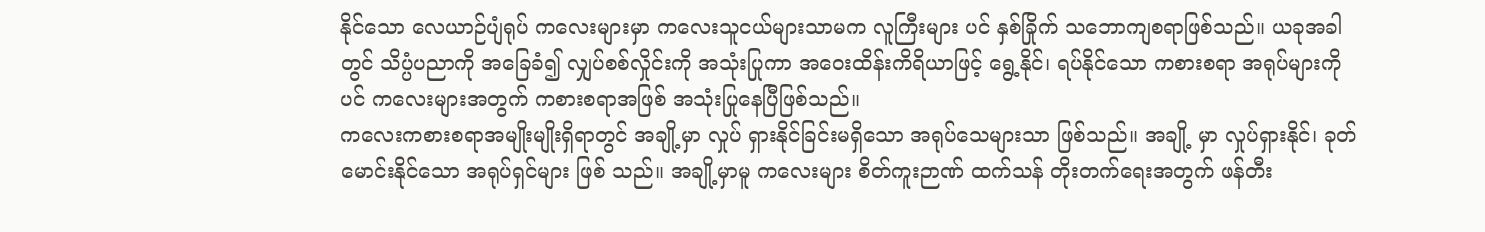နိုင်သော လေယာဉ်ပျံရုပ် ကလေးများမှာ ကလေးသူငယ်များသာမက လူကြီးများ ပင် နှစ်ခြိုက် သဘောကျစရာဖြစ်သည်။ ယခုအခါတွင် သိပ္ပံပညာကို အခြေခံ၍ လျှပ်စစ်လှိုင်းကို အသုံးပြုကာ အဝေးထိန်းကိရိယာဖြင့် ရွေ့နိုင်၊ ရပ်နိုင်သော ကစားစရာ အရုပ်များကိုပင် ကလေးများအတွက် ကစားစရာအဖြစ် အသုံးပြုနေပြီဖြစ်သည်။
ကလေးကစားစရာအမျိုးမျိုးရှိရာတွင် အချို့မှာ လှုပ် ရှားနိုင်ခြင်းမရှိသော အရုပ်သေများသာ ဖြစ်သည်။ အချို့ မှာ လှုပ်ရှားနိုင်၊ ခုတ်မောင်းနိုင်သော အရုပ်ရှင်များ ဖြစ် သည်။ အချို့မှာမူ ကလေးများ စိတ်ကူးဉာဏ် ထက်သန် တိုးတက်ရေးအတွက် ဖန်တီး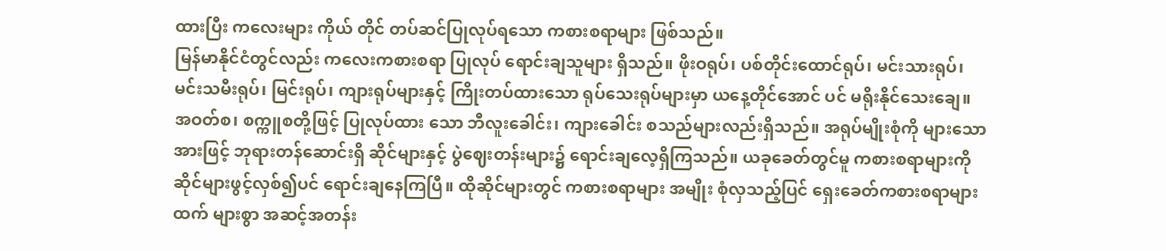ထားပြီး ကလေးများ ကိုယ် တိုင် တပ်ဆင်ပြုလုပ်ရသော ကစားစရာများ ဖြစ်သည်။
မြန်မာနိုင်ငံတွင်လည်း ကလေးကစားစရာ ပြုလုပ် ရောင်းချသူများ ရှိသည်။ ဖိုးဝရုပ်၊ ပစ်တိုင်းထောင်ရုပ်၊ မင်းသားရုပ်၊ မင်းသမီးရုပ်၊ မြင်းရုပ်၊ ကျားရုပ်များနှင့် ကြိုးတပ်ထားသော ရုပ်သေးရုပ်များမှာ ယနေ့တိုင်အောင် ပင် မရိုးနိုင်သေးချေ။ အဝတ်စ၊ စက္ကူစတို့ဖြင့် ပြုလုပ်ထား သော ဘီလူးခေါင်း၊ ကျားခေါင်း စသည်များလည်းရှိသည်။ အရုပ်မျိုးစုံကို များသောအားဖြင့် ဘုရားတန်ဆောင်းရှိ ဆိုင်များနှင့် ပွဲဈေးတန်းများ၌ ရောင်းချလေ့ရှိကြသည်။ ယခုခေတ်တွင်မူ ကစားစရာများကို ဆိုင်များဖွင့်လှစ်၍ပင် ရောင်းချနေကြပြီ။ ထိုဆိုင်များတွင် ကစားစရာများ အမျိုး စုံလှသည့်ပြင် ရှေးခေတ်ကစားစရာများထက် များစွာ အဆင့်အတန်း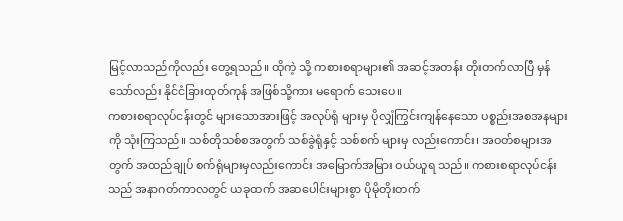မြင့်လာသည်ကိုလည်း တွေ့ရသည်။ ထိုကဲ့ သို့ ကစားစရာများ၏ အဆင့်အတန်း တိုးတက်လာပြီ မှန် သော်လည်း နိုင်ငံခြားထုတ်ကုန် အဖြစ်သို့ကား မရောက် သေးပေ။
ကစားစရာလုပ်ငန်းတွင် များသောအားဖြင့် အလုပ်ရုံ များမှ ပိုလျှံကြွင်းကျန်နေသော ပစ္စည်းအစအနများကို သုံးကြသည်။ သစ်တိုသစ်စအတွက် သစ်ခွဲရုံနှင့် သစ်စက် များမှ လည်းကောင်း၊ အဝတ်စများအတွက် အထည်ချုပ် စက်ရုံများမှလည်းကောင်း အမြောက်အမြား ဝယ်ယူရ သည်။ ကစားစရာလုပ်ငန်းသည် အနာဂတ်ကာလတွင် ယခုထက် အဆပေါင်းများစွာ ပိုမိုတိုးတက်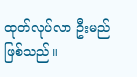ထုတ်လုပ်လာ ဦးမည် ဖြစ်သည်။